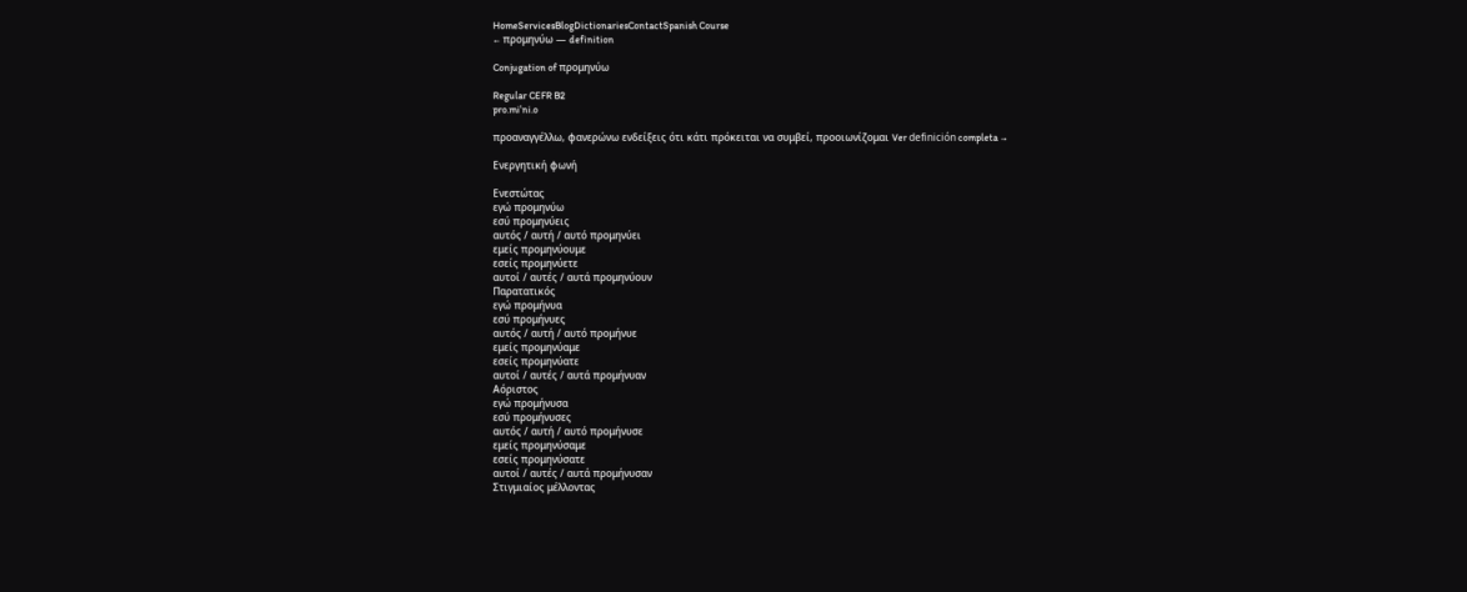HomeServicesBlogDictionariesContactSpanish Course
← προμηνύω — definition

Conjugation of προμηνύω

Regular CEFR B2
pro.miˈni.o

προαναγγέλλω, φανερώνω ενδείξεις ότι κάτι πρόκειται να συμβεί, προοιωνίζομαι Ver definición completa →

Ενεργητική φωνή

Ενεστώτας
εγώ προμηνύω
εσύ προμηνύεις
αυτός / αυτή / αυτό προμηνύει
εμείς προμηνύουμε
εσείς προμηνύετε
αυτοί / αυτές / αυτά προμηνύουν
Παρατατικός
εγώ προμήνυα
εσύ προμήνυες
αυτός / αυτή / αυτό προμήνυε
εμείς προμηνύαμε
εσείς προμηνύατε
αυτοί / αυτές / αυτά προμήνυαν
Αόριστος
εγώ προμήνυσα
εσύ προμήνυσες
αυτός / αυτή / αυτό προμήνυσε
εμείς προμηνύσαμε
εσείς προμηνύσατε
αυτοί / αυτές / αυτά προμήνυσαν
Στιγμιαίος μέλλοντας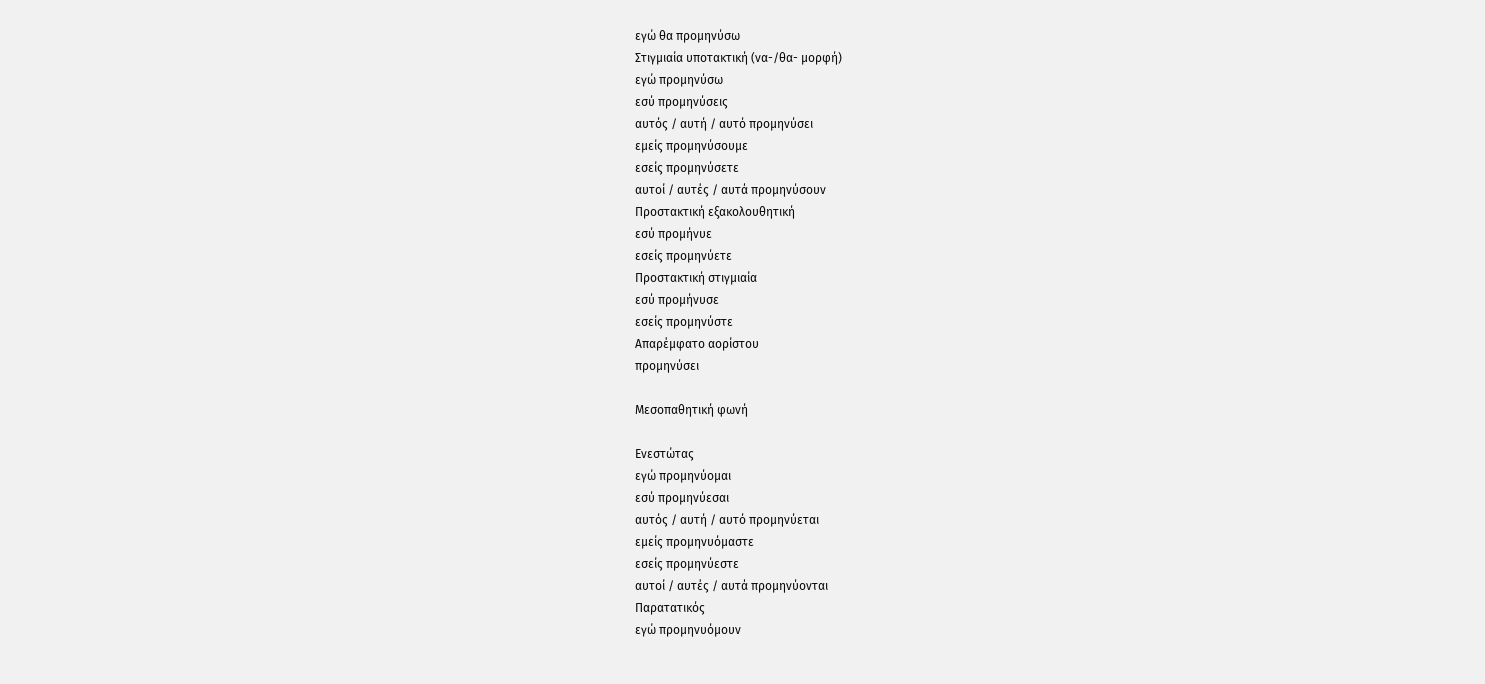εγώ θα προμηνύσω
Στιγμιαία υποτακτική (να-/θα- μορφή)
εγώ προμηνύσω
εσύ προμηνύσεις
αυτός / αυτή / αυτό προμηνύσει
εμείς προμηνύσουμε
εσείς προμηνύσετε
αυτοί / αυτές / αυτά προμηνύσουν
Προστακτική εξακολουθητική
εσύ προμήνυε
εσείς προμηνύετε
Προστακτική στιγμιαία
εσύ προμήνυσε
εσείς προμηνύστε
Απαρέμφατο αορίστου
προμηνύσει

Μεσοπαθητική φωνή

Ενεστώτας
εγώ προμηνύομαι
εσύ προμηνύεσαι
αυτός / αυτή / αυτό προμηνύεται
εμείς προμηνυόμαστε
εσείς προμηνύεστε
αυτοί / αυτές / αυτά προμηνύονται
Παρατατικός
εγώ προμηνυόμουν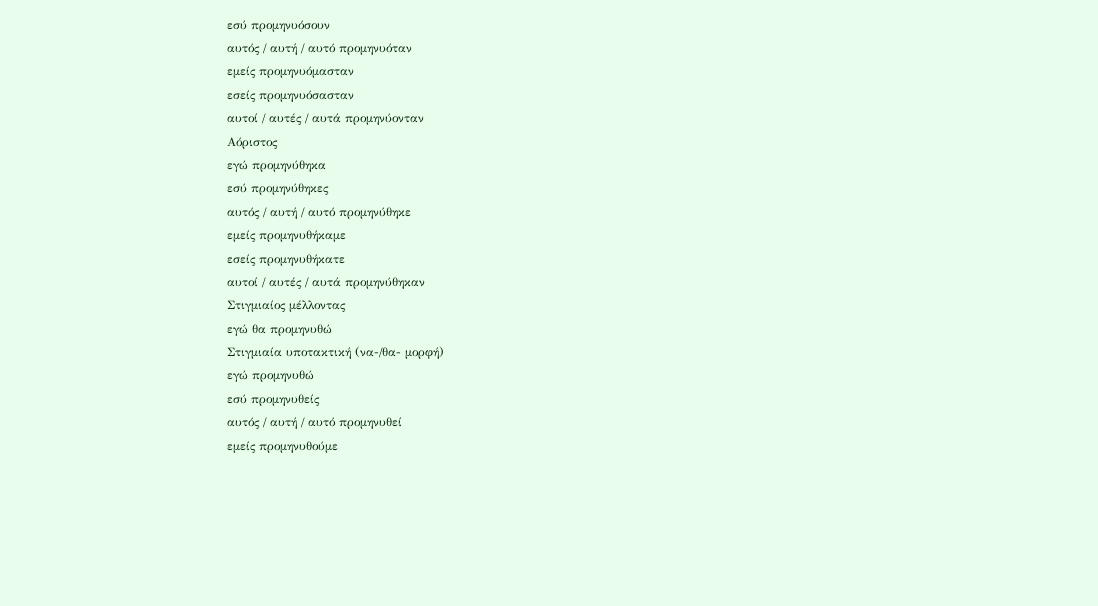εσύ προμηνυόσουν
αυτός / αυτή / αυτό προμηνυόταν
εμείς προμηνυόμασταν
εσείς προμηνυόσασταν
αυτοί / αυτές / αυτά προμηνύονταν
Αόριστος
εγώ προμηνύθηκα
εσύ προμηνύθηκες
αυτός / αυτή / αυτό προμηνύθηκε
εμείς προμηνυθήκαμε
εσείς προμηνυθήκατε
αυτοί / αυτές / αυτά προμηνύθηκαν
Στιγμιαίος μέλλοντας
εγώ θα προμηνυθώ
Στιγμιαία υποτακτική (να-/θα- μορφή)
εγώ προμηνυθώ
εσύ προμηνυθείς
αυτός / αυτή / αυτό προμηνυθεί
εμείς προμηνυθούμε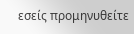εσείς προμηνυθείτε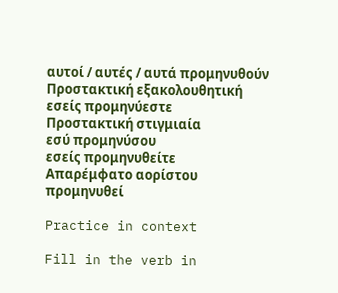αυτοί / αυτές / αυτά προμηνυθούν
Προστακτική εξακολουθητική
εσείς προμηνύεστε
Προστακτική στιγμιαία
εσύ προμηνύσου
εσείς προμηνυθείτε
Απαρέμφατο αορίστου
προμηνυθεί

Practice in context

Fill in the verb in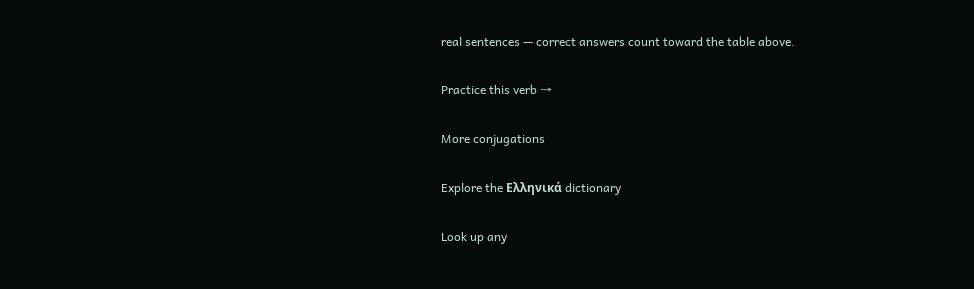real sentences — correct answers count toward the table above.

Practice this verb →

More conjugations

Explore the Ελληνικά dictionary

Look up any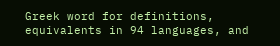Greek word for definitions, equivalents in 94 languages, and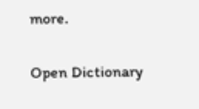more.

Open Dictionary